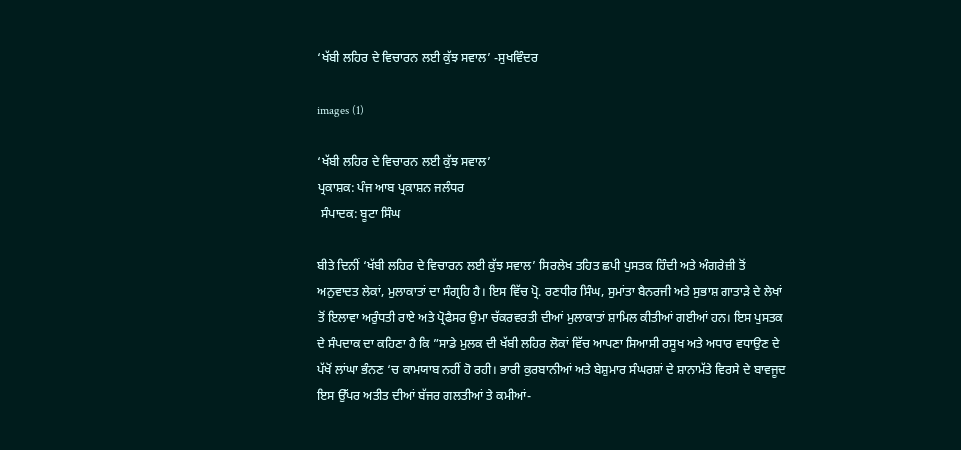‘ਖੱਬੀ ਲਹਿਰ ਦੇ ਵਿਚਾਰਨ ਲਈ ਕੁੱਝ ਸਵਾਲ’ -ਸੁਖਵਿੰਦਰ

images (1)

‘ਖੱਬੀ ਲਹਿਰ ਦੇ ਵਿਚਾਰਨ ਲਈ ਕੁੱਝ ਸਵਾਲ’
ਪ੍ਰਕਾਸ਼ਕ: ਪੰਜ ਆਬ ਪ੍ਰਕਾਸ਼ਨ ਜਲੰਧਰ
 ਸੰਪਾਦਕ: ਬੂਟਾ ਸਿੰਘ

ਬੀਤੇ ਦਿਨੀਂ ‘ਖੱਬੀ ਲਹਿਰ ਦੇ ਵਿਚਾਰਨ ਲਈ ਕੁੱਝ ਸਵਾਲ’ ਸਿਰਲੇਖ ਤਹਿਤ ਛਪੀ ਪੁਸਤਕ ਹਿੰਦੀ ਅਤੇ ਅੰਗਰੇਜ਼ੀ ਤੋਂ ਅਨੁਵਾਦਤ ਲੇਕਾਂ, ਮੁਲਾਕਾਤਾਂ ਦਾ ਸੰਗ੍ਰਹਿ ਹੈ। ਇਸ ਵਿੱਚ ਪ੍ਰੋ. ਰਣਧੀਰ ਸਿੰਘ, ਸੁਮਾਂਤਾ ਬੈਨਰਜੀ ਅਤੇ ਸੁਭਾਸ਼ ਗਾਤਾੜੇ ਦੇ ਲੇਖਾਂ ਤੋਂ ਇਲਾਵਾ ਅਰੁੰਧਤੀ ਰਾਏ ਅਤੇ ਪ੍ਰੋਫੈਸਰ ਉਮਾ ਚੱਕਰਵਰਤੀ ਦੀਆਂ ਮੁਲਾਕਾਤਾਂ ਸ਼ਾਮਿਲ ਕੀਤੀਆਂ ਗਈਆਂ ਹਨ। ਇਸ ਪੁਸਤਕ ਦੇ ਸੰਪਦਾਕ ਦਾ ਕਹਿਣਾ ਹੈ ਕਿ ”ਸਾਡੇ ਮੁਲਕ ਦੀ ਖੱਬੀ ਲਹਿਰ ਲੋਕਾਂ ਵਿੱਚ ਆਪਣਾ ਸਿਆਸੀ ਰਸੂਖ ਅਤੇ ਅਧਾਰ ਵਧਾਉਣ ਦੇ ਪੱਖੋਂ ਲਾਂਘਾ ਭੰਨਣ ‘ਚ ਕਾਮਯਾਬ ਨਹੀਂ ਹੋ ਰਹੀ। ਭਾਰੀ ਕੁਰਬਾਨੀਆਂ ਅਤੇ ਬੇਸ਼ੁਮਾਰ ਸੰਘਰਸ਼ਾਂ ਦੇ ਸ਼ਾਨਾਮੱਤੇ ਵਿਰਸੇ ਦੇ ਬਾਵਜੂਦ ਇਸ ਉੱਪਰ ਅਤੀਤ ਦੀਆਂ ਬੱਜਰ ਗਲਤੀਆਂ ਤੇ ਕਮੀਆਂ-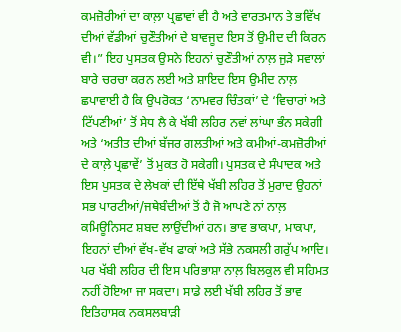ਕਮਜ਼ੋਰੀਆਂ ਦਾ ਕਾਲ਼ਾ ਪ੍ਰਛਾਵਾਂ ਵੀ ਹੈ ਅਤੇ ਵਾਰਤਮਾਨ ਤੇ ਭਵਿੱਖ ਦੀਆਂ ਵੱਡੀਆਂ ਚੁਣੌਤੀਆਂ ਦੇ ਬਾਵਜੂਦ ਇਸ ਤੋਂ ਉਮੀਦ ਦੀ ਕਿਰਨ ਵੀ।” ਇਹ ਪੁਸਤਕ ਉਸਨੇ ਇਹਨਾਂ ਚੁਣੌਤੀਆਂ ਨਾਲ਼ ਜੁੜੇ ਸਵਾਲਾਂ ਬਾਰੇ ਚਰਚਾ ਕਰਨ ਲਈ ਅਤੇ ਸ਼ਾਇਦ ਇਸ ਉਮੀਦ ਨਾਲ਼ ਛਪਾਵਾਈ ਹੈ ਕਿ ਉਪਰੋਕਤ ‘ਨਾਮਵਰ ਚਿੰਤਕਾਂ’ ਦੇ ‘ਵਿਚਾਰਾਂ ਅਤੇ ਟਿੱਪਣੀਆਂ’ ਤੋਂ ਸੇਧ ਲੈ ਕੇ ਖੱਬੀ ਲਹਿਰ ਨਵਾਂ ਲਾਂਘਾ ਭੰਨ ਸਕੇਗੀ ਅਤੇ ‘ਅਤੀਤ ਦੀਆਂ ਬੱਜਰ ਗਲਤੀਆਂ ਅਤੇ ਕਮੀਆਂ-ਕਮਜ਼ੋਰੀਆਂ ਦੇ ਕਾਲ਼ੇ ਪ੍ਰਛਾਵੇਂ’ ਤੋਂ ਮੁਕਤ ਹੋ ਸਕੇਗੀ। ਪੁਸਤਕ ਦੇ ਸੰਪਾਦਕ ਅਤੇ ਇਸ ਪੁਸਤਕ ਦੇ ਲੇਖਕਾਂ ਦੀ ਇੱਥੇ ਖੱਬੀ ਲਹਿਰ ਤੋਂ ਮੁਰਾਦ ਉਹਨਾਂ ਸਭ ਪਾਰਟੀਆਂ/ਜਥੇਬੰਦੀਆਂ ਤੋਂ ਹੈ ਜੋ ਆਪਣੇ ਨਾਂ ਨਾਲ਼ ਕਮਿਊਨਿਸਟ ਸ਼ਬਦ ਲਾਉਂਦੀਆਂ ਹਨ। ਭਾਵ ਭਾਕਪਾ, ਮਾਕਪਾ, ਇਹਨਾਂ ਦੀਆਂ ਵੱਖ-ਵੱਖ ਫਾਕਾਂ ਅਤੇ ਸੱਭੇ ਨਕਸਲੀ ਗਰੁੱਪ ਆਦਿ। ਪਰ ਖੱਬੀ ਲਹਿਰ ਦੀ ਇਸ ਪਰਿਭਾਸ਼ਾ ਨਾਲ਼ ਬਿਲਕੁਲ ਵੀ ਸਹਿਮਤ ਨਹੀਂ ਹੋਇਆ ਜਾ ਸਕਦਾ। ਸਾਡੇ ਲਈ ਖੱਬੀ ਲਹਿਰ ਤੋਂ ਭਾਵ ਇਤਿਹਾਸਕ ਨਕਸਲਬਾੜੀ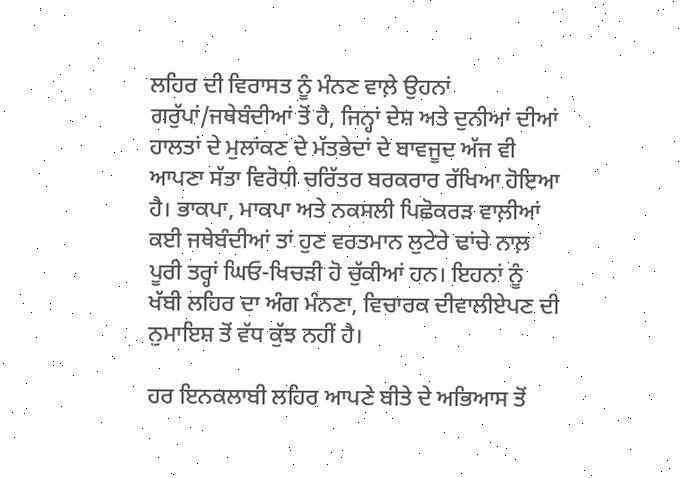ਲਹਿਰ ਦੀ ਵਿਰਾਸਤ ਨੂੰ ਮੰਨਣ ਵਾਲ਼ੇ ਉਹਨਾਂ ਗਰੁੱਪਾਂ/ਜਥੇਬੰਦੀਆਂ ਤੋਂ ਹੈ, ਜਿਨ੍ਹਾਂ ਦੇਸ਼ ਅਤੇ ਦੁਨੀਆਂ ਦੀਆਂ ਹਾਲਤਾਂ ਦੇ ਮੁਲਾਂਕਣ ਦੇ ਮੱਤਭੇਦਾਂ ਦੇ ਬਾਵਜੂਦ ਅੱਜ ਵੀ ਆਪਣਾ ਸੱਤਾ ਵਿਰੋਧੀ ਚਰਿੱਤਰ ਬਰਕਰਾਰ ਰੱਖਿਆ ਹੋਇਆ ਹੈ। ਭਾਕਪਾ, ਮਾਕਪਾ ਅਤੇ ਨਕਸਲੀ ਪਿਛੋਕਰੜ ਵਾਲ਼ੀਆਂ ਕਈ ਜਥੇਬੰਦੀਆਂ ਤਾਂ ਹੁਣ ਵਰਤਮਾਨ ਲੁਟੇਰੇ ਢਾਂਚੇ ਨਾਲ਼ ਪੂਰੀ ਤਰ੍ਹਾਂ ਘਿਓ-ਖਿਚੜੀ ਹੋ ਚੁੱਕੀਆਂ ਹਨ। ਇਹਨਾਂ ਨੂੰ ਖੱਬੀ ਲਹਿਰ ਦਾ ਅੰਗ ਮੰਨਣਾ, ਵਿਚਾਰਕ ਦੀਵਾਲੀਏਪਣ ਦੀ ਨੁਮਾਇਸ਼ ਤੋਂ ਵੱਧ ਕੁੱਝ ਨਹੀਂ ਹੈ।

ਹਰ ਇਨਕਲਾਬੀ ਲਹਿਰ ਆਪਣੇ ਬੀਤੇ ਦੇ ਅਭਿਆਸ ਤੋਂ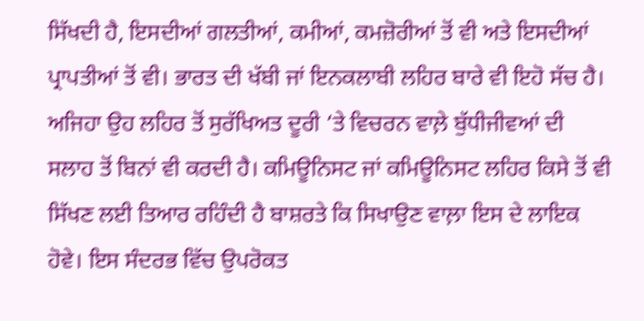ਸਿੱਖਦੀ ਹੈ, ਇਸਦੀਆਂ ਗਲਤੀਆਂ, ਕਮੀਆਂ, ਕਮਜ਼ੋਰੀਆਂ ਤੋਂ ਵੀ ਅਤੇ ਇਸਦੀਆਂ ਪ੍ਰਾਪਤੀਆਂ ਤੋਂ ਵੀ। ਭਾਰਤ ਦੀ ਖੱਬੀ ਜਾਂ ਇਨਕਲਾਬੀ ਲਹਿਰ ਬਾਰੇ ਵੀ ਇਹੋ ਸੱਚ ਹੈ। ਅਜਿਹਾ ਉਹ ਲਹਿਰ ਤੋਂ ਸੁਰੱਖਿਅਤ ਦੂਰੀ ‘ਤੇ ਵਿਚਰਨ ਵਾਲ਼ੇ ਬੁੱਧੀਜੀਵਆਂ ਦੀ ਸਲਾਹ ਤੋਂ ਬਿਨਾਂ ਵੀ ਕਰਦੀ ਹੈ। ਕਮਿਊਨਿਸਟ ਜਾਂ ਕਮਿਊਨਿਸਟ ਲਹਿਰ ਕਿਸੇ ਤੋਂ ਵੀ ਸਿੱਖਣ ਲਈ ਤਿਆਰ ਰਹਿੰਦੀ ਹੈ ਬਾਸ਼ਰਤੇ ਕਿ ਸਿਖਾਉਣ ਵਾਲ਼ਾ ਇਸ ਦੇ ਲਾਇਕ ਹੋਵੇ। ਇਸ ਸੰਦਰਭ ਵਿੱਚ ਉਪਰੋਕਤ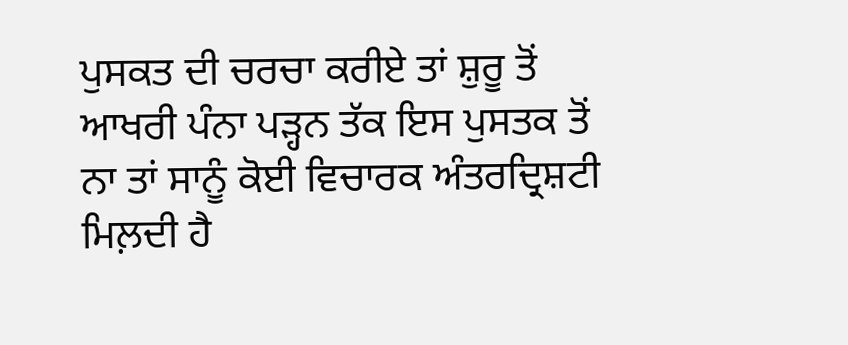ਪੁਸਕਤ ਦੀ ਚਰਚਾ ਕਰੀਏ ਤਾਂ ਸ਼ੁਰੂ ਤੋਂ ਆਖਰੀ ਪੰਨਾ ਪੜ੍ਹਨ ਤੱਕ ਇਸ ਪੁਸਤਕ ਤੋਂ ਨਾ ਤਾਂ ਸਾਨੂੰ ਕੋਈ ਵਿਚਾਰਕ ਅੰਤਰਦ੍ਰਿਸ਼ਟੀ ਮਿਲ਼ਦੀ ਹੈ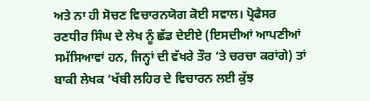ਅਤੇ ਨਾ ਹੀ ਸੋਚਣ ਵਿਚਾਰਨਯੋਗ ਕੋਈ ਸਵਾਲ। ਪ੍ਰੋਫੈਸਰ ਰਣਧੀਰ ਸਿੰਘ ਦੇ ਲੇਖ ਨੂੰ ਛੱਡ ਦੇਈਏ (ਇਸਦੀਆਂ ਆਪਣੀਆਂ ਸਮੱਸਿਆਵਾਂ ਹਨ, ਜਿਨ੍ਹਾਂ ਦੀ ਵੱਖਰੇ ਤੌਰ ‘ਤੇ ਚਰਚਾ ਕਰਾਂਗੇ) ਤਾਂ ਬਾਕੀ ਲੇਖਕ ‘ਖੱਬੀ ਲਹਿਰ ਦੇ ਵਿਚਾਰਨ ਲਈ ਕੁੱਝ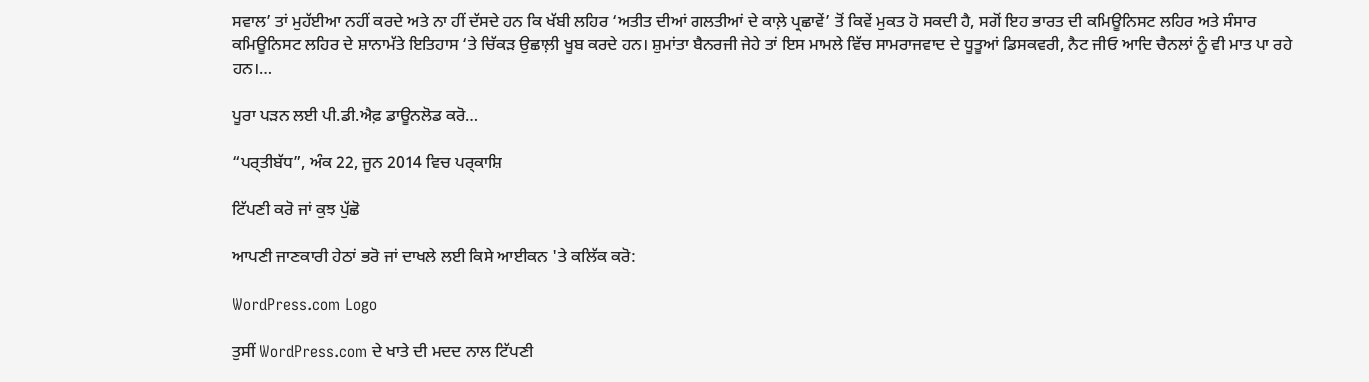ਸਵਾਲ’ ਤਾਂ ਮੁਹੱਈਆ ਨਹੀਂ ਕਰਦੇ ਅਤੇ ਨਾ ਹੀਂ ਦੱਸਦੇ ਹਨ ਕਿ ਖੱਬੀ ਲਹਿਰ ‘ਅਤੀਤ ਦੀਆਂ ਗਲਤੀਆਂ ਦੇ ਕਾਲ਼ੇ ਪ੍ਰਛਾਵੇਂ’ ਤੋਂ ਕਿਵੇਂ ਮੁਕਤ ਹੋ ਸਕਦੀ ਹੈ, ਸਗੋਂ ਇਹ ਭਾਰਤ ਦੀ ਕਮਿਊਨਿਸਟ ਲਹਿਰ ਅਤੇ ਸੰਸਾਰ ਕਮਿਊਨਿਸਟ ਲਹਿਰ ਦੇ ਸ਼ਾਨਾਮੱਤੇ ਇਤਿਹਾਸ ‘ਤੇ ਚਿੱਕੜ ਉਛਾਲ਼ੀ ਖੂਬ ਕਰਦੇ ਹਨ। ਸ਼ੁਮਾਂਤਾ ਬੈਨਰਜੀ ਜੇਹੇ ਤਾਂ ਇਸ ਮਾਮਲੇ ਵਿੱਚ ਸਾਮਰਾਜਵਾਦ ਦੇ ਧੂਤੂਆਂ ਡਿਸਕਵਰੀ, ਨੈਟ ਜੀਓ ਆਦਿ ਚੈਨਲਾਂ ਨੂੰ ਵੀ ਮਾਤ ਪਾ ਰਹੇ ਹਨ।…

ਪੂਰਾ ਪਡ਼ਨ ਲਈ ਪੀ.ਡੀ.ਐਫ਼ ਡਾਊਨਲੋਡ ਕਰੋ…

“ਪਰ੍ਤੀਬੱਧ”, ਅੰਕ 22, ਜੂਨ 2014 ਵਿਚ ਪਰ੍ਕਾਸ਼ਿ

ਟਿੱਪਣੀ ਕਰੋ ਜਾਂ ਕੁਝ ਪੁੱਛੋ

ਆਪਣੀ ਜਾਣਕਾਰੀ ਹੇਠਾਂ ਭਰੋ ਜਾਂ ਦਾਖਲੇ ਲਈ ਕਿਸੇ ਆਈਕਨ 'ਤੇ ਕਲਿੱਕ ਕਰੋ:

WordPress.com Logo

ਤੁਸੀਂ WordPress.com ਦੇ ਖਾਤੇ ਦੀ ਮਦਦ ਨਾਲ ਟਿੱਪਣੀ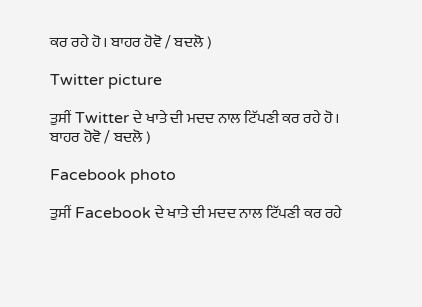ਕਰ ਰਹੇ ਹੋ। ਬਾਹਰ ਹੋਵੋ / ਬਦਲੋ )

Twitter picture

ਤੁਸੀਂ Twitter ਦੇ ਖਾਤੇ ਦੀ ਮਦਦ ਨਾਲ ਟਿੱਪਣੀ ਕਰ ਰਹੇ ਹੋ। ਬਾਹਰ ਹੋਵੋ / ਬਦਲੋ )

Facebook photo

ਤੁਸੀਂ Facebook ਦੇ ਖਾਤੇ ਦੀ ਮਦਦ ਨਾਲ ਟਿੱਪਣੀ ਕਰ ਰਹੇ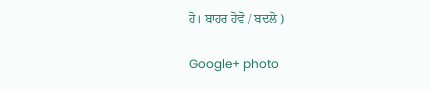ਹੋ। ਬਾਹਰ ਹੋਵੋ / ਬਦਲੋ )

Google+ photo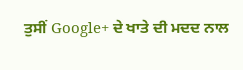ਤੁਸੀਂ Google+ ਦੇ ਖਾਤੇ ਦੀ ਮਦਦ ਨਾਲ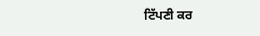ਟਿੱਪਣੀ ਕਰ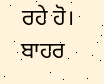ਰਹੇ ਹੋ। ਬਾਹਰ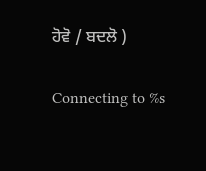ਹੋਵੋ / ਬਦਲੋ )

Connecting to %s